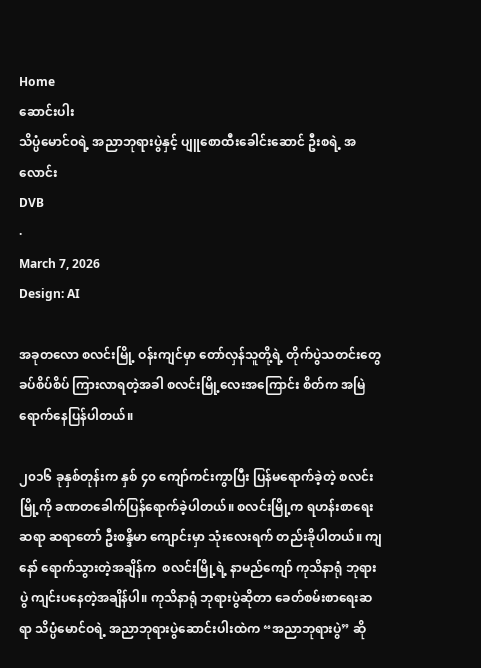Home
ဆောင်းပါး
သိပ္ပံမောင်ဝရဲ့ အညာဘုရားပွဲနှင့် ပျူစောထီးခေါင်းဆောင် ဦးစရဲ့ အလောင်း
DVB
·
March 7, 2026
Design: AI

အခုတလော စလင်းမြို့ ဝန်းကျင်မှာ တော်လှန်သူတို့ရဲ့ တိုက်ပွဲသတင်းတွေ ခပ်စိပ်စိပ် ကြားလာရတဲ့အခါ စလင်းမြို့လေးအကြောင်း စိတ်က အမြဲရောက်နေပြန်ပါတယ်။

၂၀၁၆ ခုနှစ်တုန်းက နှစ် ၄၀ ကျော်ကင်းကွာပြီး ပြန်မရောက်ခဲ့တဲ့ စလင်းမြို့ကို ခဏတခေါက်ပြန်ရောက်ခဲ့ပါတယ်။ စလင်းမြို့က ရဟန်းစာရေးဆရာ ဆရာတော် ဦးစန္ဒိမာ ကျောင်းမှာ သုံးလေးရက် တည်းခိုပါတယ်။ ကျနော် ရောက်သွားတဲ့အချိန်က  စလင်းမြို့ရဲ့ နာမည်ကျော် ကုသိနာရုံ ဘုရားပွဲ ကျင်းပနေတဲ့အချိန်ပါ။ ကုသိနာရုံ ဘုရားပွဲဆိုတာ ခေတ်စမ်းစာရေးဆရာ သိပ္ပံမောင်ဝရဲ့ အညာဘုရားပွဲဆောင်းပါးထဲက “အညာဘုရားပွဲ” ဆို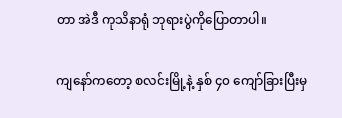တာ အဲဒီ ကုသိနာရုံ ဘုရားပွဲကိုပြောတာပါ။

ကျနော်ကတော့ စလင်းမြို့နဲ့ နှစ် ၄၀ ကျော်ခြားပြီးမှ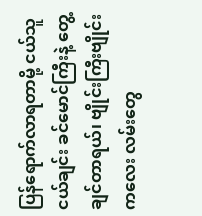ပြန်ရောက်လာရတာမို့ ငယ်သူငယ်ချင်း ခင်မောင်ကြီးနဲ့ တွေ့ချင်တာရယ်၊ ဗျိုင်းကြီးဗျိုင်းကလေး လမ်းတွေ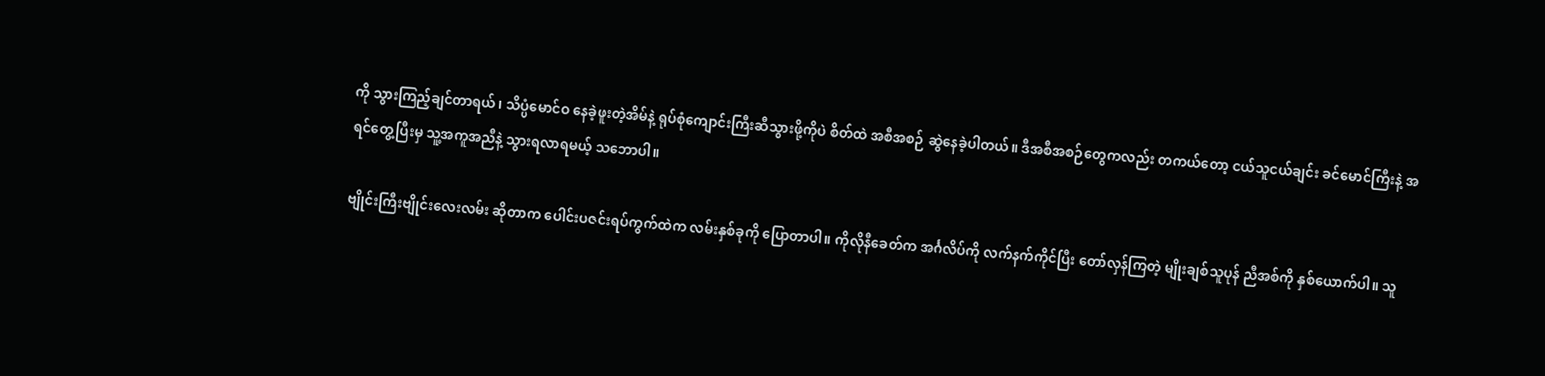ကို သွားကြည့်ချင်တာရယ်၊ သိပ္ပံမောင်ဝ နေခဲ့ဖူးတဲ့အိမ်နဲ့ ရုပ်စုံကျောင်းကြီးဆီသွားဖို့ကိုပဲ စိတ်ထဲ အစီအစဉ် ဆွဲနေခဲ့ပါတယ်။ ဒီအစီအစဉ်တွေကလည်း တကယ်တော့ ငယ်သူငယ်ချင်း ခင်မောင်ကြီးနဲ့ အရင်တွေ့ပြီးမှ သူ့အကူအညီနဲ့ သွားရလာရမယ့် သဘောပါ။

ဗျိုင်းကြီးဗျိုင်းလေးလမ်း ဆိုတာက ပေါင်းပဇင်းရပ်ကွက်ထဲက လမ်းနှစ်ခုကို ပြောတာပါ။ ကိုလိုနီခေတ်က အင်္ဂလိပ်ကို လက်နက်ကိုင်ပြီး တော်လှန်ကြတဲ့ မျိုးချစ်သူပုန် ညီအစ်ကို နှစ်ယောက်ပါ။ သူ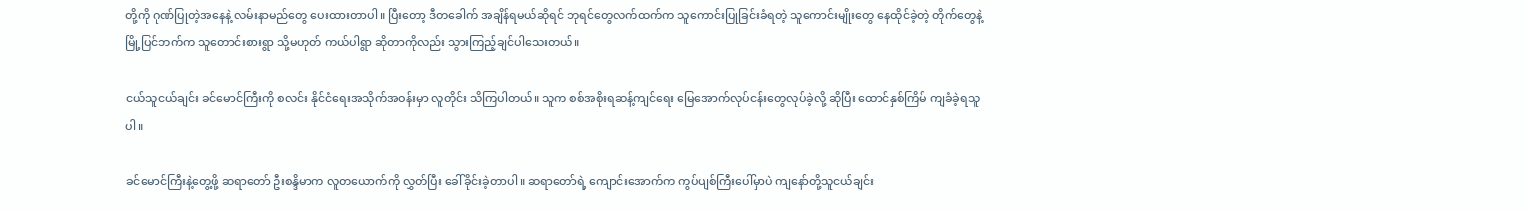တို့ကို ဂုဏ်ပြုတဲ့အနေနဲ့ လမ်းနာမည်တွေ ပေးထားတာပါ။ ပြီးတော့ ဒီတခေါက် အချိန်ရမယ်ဆိုရင် ဘုရင်တွေလက်ထက်က သူကောင်းပြုခြင်းခံရတဲ့ သူကောင်းမျိုးတွေ နေထိုင်ခဲ့တဲ့ တိုက်တွေနဲ့ မြို့ပြင်ဘက်က သူတောင်းစားရွာ သို့မဟုတ် ကယ်ပါရွာ ဆိုတာကိုလည်း သွားကြည့်ချင်ပါသေးတယ်။

ငယ်သူငယ်ချင်း ခင်မောင်ကြီးကို စလင်း နိုင်ငံရေးအသိုက်အဝန်းမှာ လူတိုင်း သိကြပါတယ်။ သူက စစ်အစိုးရဆန့်ကျင်ရေး မြေအောက်လုပ်ငန်းတွေလုပ်ခဲ့လို့ ဆိုပြီး ထောင်နှစ်ကြိမ် ကျခံခဲ့ရသူပါ။

ခင်မောင်ကြီးနဲ့တွေ့ဖို့ ဆရာတော် ဦးစန္ဒိမာက လူတယောက်ကို လွှတ်ပြီး ခေါ်ခိုင်းခဲ့တာပါ။ ဆရာတော်ရဲ့ ကျောင်းအောက်က ကွပ်ပျစ်ကြီးပေါ်မှာပဲ ကျနော်တို့သူငယ်ချင်း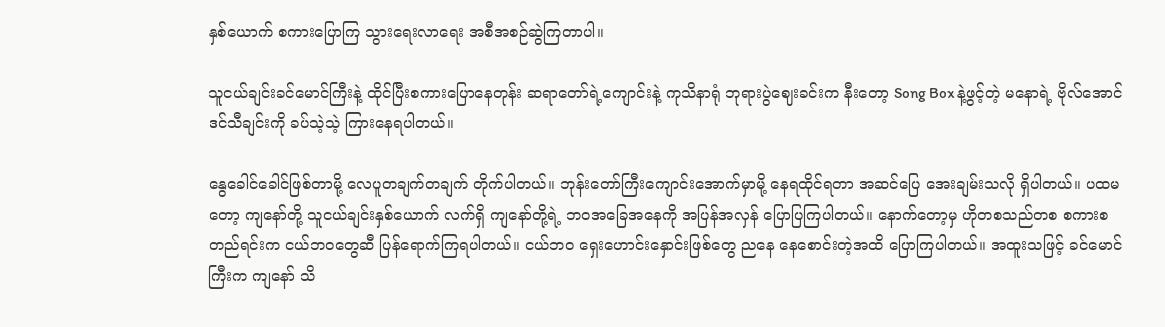နှစ်ယောက် စကားပြောကြ သွားရေးလာရေး အစီအစဉ်ဆွဲကြတာပါ။

သူငယ်ချင်းခင်မောင်ကြီးနဲ့ ထိုင်ပြီးစကားပြောနေတုန်း ဆရာတော်ရဲ့ကျောင်းနဲ့ ကုသိနာရုံ ဘုရားပွဲဈေးခင်းက နီးတော့ Song Box နဲ့ဖွင့်တဲ့ မနောရဲ့ ဗိုလ်အောင်ဒင်သီချင်းကို ခပ်သဲ့သဲ့ ကြားနေရပါတယ်။

နွေခေါင်ခေါင်ဖြစ်တာမို့ လေပူတချက်တချက် တိုက်ပါတယ်။ ဘုန်းတော်ကြီးကျောင်းအောက်မှာမို့ နေရထိုင်ရတာ အဆင်ပြေ အေးချမ်းသလို ရှိပါတယ်။ ပထမတော့ ကျနော်တို့ သူငယ်ချင်းနှစ်ယောက် လက်ရှိ ကျနော်တို့ရဲ့ ဘဝအခြေအနေကို အပြန်အလှန် ပြောပြကြပါတယ်။ နောက်တော့မှ ဟိုတစသည်တစ စကားစတည်ရင်းက ငယ်ဘဝတွေဆီ ပြန်ရောက်ကြရပါတယ်။ ငယ်ဘဝ ရှေးဟောင်းနှောင်းဖြစ်တွေ ညနေ နေစောင်းတဲ့အထိ ပြောကြပါတယ်။ အထူးသဖြင့် ခင်မောင်ကြီးက ကျနော် သိ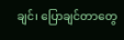ချင်၊ ပြောချင်တာတွေ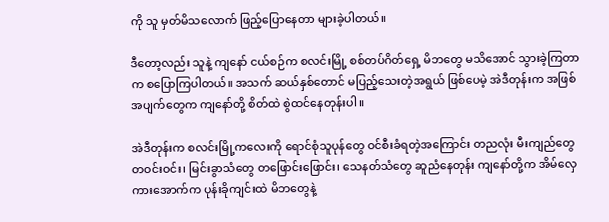ကို သူ မှတ်မိသလောက် ဖြည့်ပြောနေတာ များခဲ့ပါတယ်။

ဒီတော့လည်း သူနဲ့ ကျနော် ငယ်စဉ်က စလင်းမြို့ စစ်တပ်ဂိတ်ရှေ့ မိဘတွေ မသိအောင် သွားခဲ့ကြတာက စပြောကြပါတယ်။ အသက် ဆယ်နှစ်တောင် မပြည့်သေးတဲ့အရွယ် ဖြစ်ပေမဲ့ အဲဒီတုန်းက အဖြစ်အပျက်တွေက ကျနော်တို့ စိတ်ထဲ စွဲထင်နေတုန်းပါ။

အဲဒီတုန်းက စလင်းမြို့ကလေးကို ရောင်စုံသူပုန်တွေ ဝင်စီးခံရတဲ့အကြောင်း တညလုံး မီးကျည်တွေ တဝင်းဝင်း၊ မြင်းခွာသံတွေ တဖြောင်းဖြောင်း၊ သေနတ်သံတွေ ဆူညံနေတုန်း ကျနော်တို့က အိမ်လှေကားအောက်က ပုန်းခိုကျင်းထဲ မိဘတွေနဲ့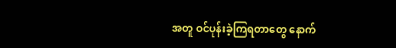အတူ ဝင်ပုန်းခဲ့ကြရတာတွေ နောက်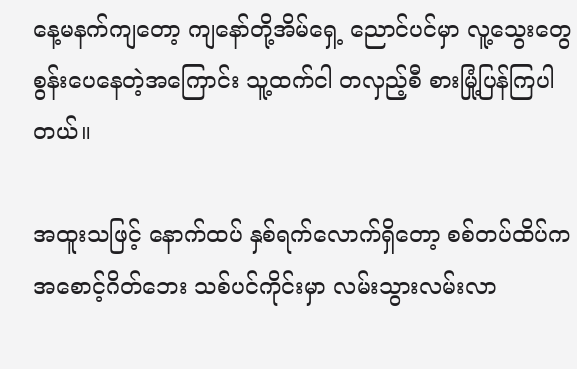နေ့မနက်ကျတော့ ကျနော်တို့အိမ်ရှေ့ ညောင်ပင်မှာ လူ့သွေးတွေ စွန်းပေနေတဲ့အကြောင်း သူ့ထက်ငါ တလှည့်စီ စားမြုံ့ပြန်ကြပါတယ်။

အထူးသဖြင့် နောက်ထပ် နှစ်ရက်လောက်ရှိတော့ စစ်တပ်ထိပ်က အစောင့်ဂိတ်ဘေး သစ်ပင်ကိုင်းမှာ လမ်းသွားလမ်းလာ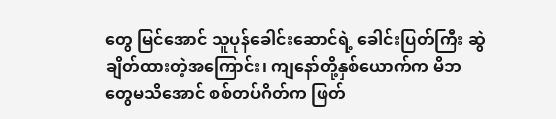တွေ မြင်အောင် သူပုန်ခေါင်းဆောင်ရဲ့ ခေါင်းပြတ်ကြီး ဆွဲချိတ်ထားတဲ့အကြောင်း၊ ကျနော်တို့နှစ်ယောက်က မိဘတွေမသိအောင် စစ်တပ်ဂိတ်က ဖြတ်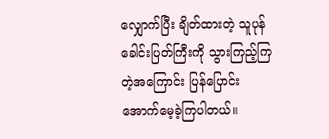လျှောက်ပြီး ချိတ်ထားတဲ့ သူပုန်ခေါင်းပြတ်ကြီးကို သွားကြည့်ကြတဲ့အကြောင်း ပြန်ပြောင်းအောက်မေ့ခဲ့ကြပါတယ်။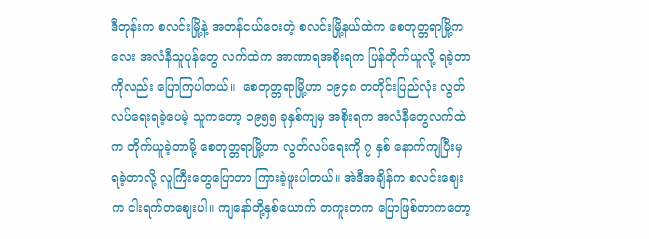ဒီတုန်းက စလင်းမြို့နဲ့ အတန်ငယ်ဝေးတဲ့ စလင်းမြို့နယ်ထဲက စေတုတ္တရာမြို့ကလေး အလံနီသူပုန်တွေ လက်ထဲက အာဏာရအစိုးရက ပြန်တိုက်ယူလို့ ရခဲ့တာကိုလည်း ပြောကြပါတယ်။  စေတုတ္တရာမြို့ဟာ ၁၉၄၈ တတိုင်းပြည်လုံး လွတ်လပ်ရေးရခဲ့ပေမဲ့ သူကတော့ ၁၉၅၅ ခုနှစ်ကျမှ အစိုးရက အလံနီတွေလက်ထဲက တိုက်ယူခဲ့တာမို့ စေတုတ္တရာမြို့ဟာ လွတ်လပ်ရေးကို ၇ နှစ် နောက်ကျပြီးမှ ရခဲ့တာလို့ လူကြီးတွေပြောတာ ကြားခဲ့ဖူးပါတယ်။ အဲဒီအချိန်က စလင်းဈေးက ငါးရက်တဈေးပါ။ ကျနော်တို့နှစ်ယောက် တကူးတက ပြောဖြစ်တာကတော့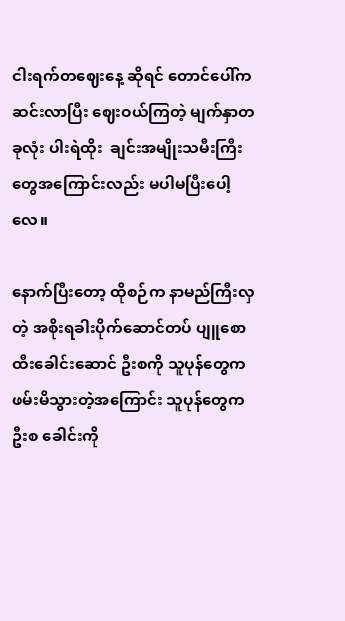ငါးရက်တဈေးနေ့ ဆိုရင် တောင်ပေါ်က ဆင်းလာပြီး ဈေးဝယ်ကြတဲ့ မျက်နှာတခုလုံး ပါးရဲထိုး  ချင်းအမျိုးသမီးကြီးတွေအကြောင်းလည်း မပါမပြီးပေါ့လေ။

နောက်ပြီးတော့ ထိုစဉ်က နာမည်ကြီးလှတဲ့ အစိုးရခါးပိုက်ဆောင်တပ် ပျူစောထီးခေါင်းဆောင် ဦးစကို သူပုန်တွေက ဖမ်းမိသွားတဲ့အကြောင်း သူပုန်တွေက ဦးစ ခေါင်းကို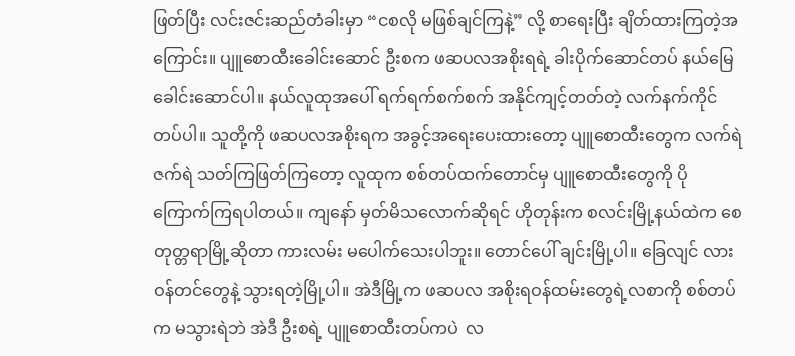ဖြတ်ပြီး လင်းဇင်းဆည်တံခါးမှာ “ငစလို မဖြစ်ချင်ကြနဲ့” လို့ စာရေးပြီး ချိတ်ထားကြတဲ့အကြောင်း။ ပျူစောထီးခေါင်းဆောင် ဦးစက ဖဆပလအစိုးရရဲ့ ခါးပိုက်ဆောင်တပ် နယ်မြေခေါင်းဆောင်ပါ။ နယ်လူထုအပေါ် ရက်ရက်စက်စက် အနိုင်ကျင့်တတ်တဲ့ လက်နက်ကိုင်တပ်ပါ။ သူတို့ကို ဖဆပလအစိုးရက အခွင့်အရေးပေးထားတော့ ပျူစောထီးတွေက လက်ရဲဇက်ရဲ သတ်ကြဖြတ်ကြတော့ လူထုက စစ်တပ်ထက်တောင်မှ ပျူစောထီးတွေကို ပိုကြောက်ကြရပါတယ်။ ကျနော် မှတ်မိသလောက်ဆိုရင် ဟိုတုန်းက စလင်းမြို့နယ်ထဲက စေတုတ္တရာမြို့ဆိုတာ ကားလမ်း မပေါက်သေးပါဘူး။ တောင်ပေါ် ချင်းမြို့ပါ။ ခြေလျင် လားဝန်တင်တွေနဲ့ သွားရတဲ့မြို့ပါ။ အဲဒီမြို့က ဖဆပလ အစိုးရဝန်ထမ်းတွေရဲ့လစာကို စစ်တပ်က မသွားရဲဘဲ အဲဒီ ဦးစရဲ့ ပျူစောထီးတပ်ကပဲ  လ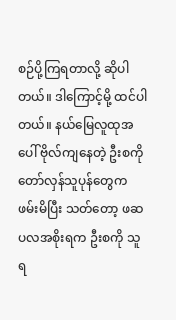စဉ်ပို့ကြရတာလို့ ဆိုပါတယ်။ ဒါကြောင့်မို့ ထင်ပါတယ်။ နယ်မြေလူထုအပေါ် ဗိုလ်ကျနေတဲ့ ဦးစကို တော်လှန်သူပုန်တွေက ဖမ်းမိပြီး သတ်တော့ ဖဆပလအစိုးရက ဦးစကို သူရ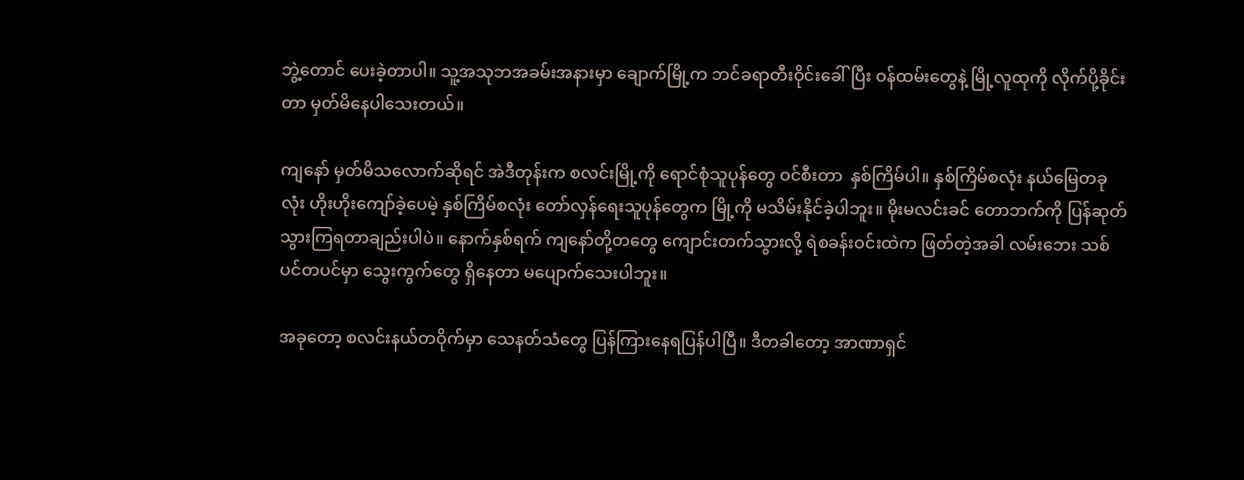ဘွဲ့တောင် ပေးခဲ့တာပါ။ သူ့အသုဘအခမ်းအနားမှာ ချောက်မြို့က ဘင်ခရာတီးဝိုင်းခေါ်ပြီး ဝန်ထမ်းတွေနဲ့ မြို့လူထုကို လိုက်ပို့ခိုင်းတာ မှတ်မိနေပါသေးတယ်။

ကျနော် မှတ်မိသလောက်ဆိုရင် အဲဒီတုန်းက စလင်းမြို့ကို ရောင်စုံသူပုန်တွေ ဝင်စီးတာ  နှစ်ကြိမ်ပါ။ နှစ်ကြိမ်စလုံး နယ်မြေတခုလုံး ဟိုးဟိုးကျော်ခဲ့ပေမဲ့ နှစ်ကြိမ်စလုံး တော်လှန်ရေးသူပုန်တွေက မြို့ကို မသိမ်းနိုင်ခဲ့ပါဘူး။ မိုးမလင်းခင် တောဘက်ကို ပြန်ဆုတ်သွားကြရတာချည်းပါပဲ။ နောက်နှစ်ရက် ကျနော်တို့တတွေ ကျောင်းတက်သွားလို့ ရဲစခန်းဝင်းထဲက ဖြတ်တဲ့အခါ လမ်းဘေး သစ်ပင်တပင်မှာ သွေးကွက်တွေ ရှိနေတာ မပျောက်သေးပါဘူး။

အခုတော့ စလင်းနယ်တဝိုက်မှာ သေနတ်သံတွေ ပြန်ကြားနေရပြန်ပါပြီ။ ဒီတခါတော့ အာဏာရှင်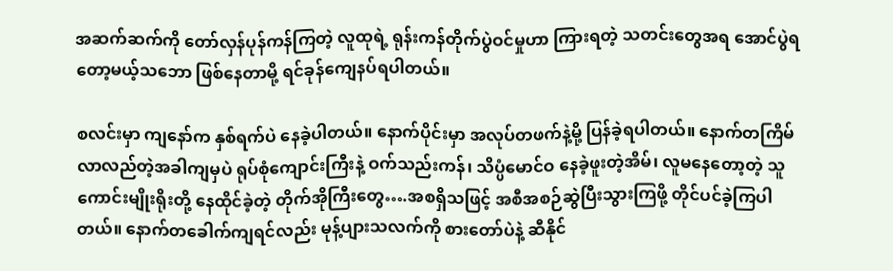အဆက်ဆက်ကို တော်လှန်ပုန်ကန်ကြတဲ့ လူထုရဲ့ ရုန်းကန်တိုက်ပွဲဝင်မှုဟာ ကြားရတဲ့ သတင်းတွေအရ အောင်ပွဲရတော့မယ့်သဘော ဖြစ်နေတာမို့ ရင်ခုန်ကျေနပ်‌ရပါတယ်။

စလင်းမှာ ကျနော်က နှစ်ရက်ပဲ နေခဲ့ပါတယ်။ နောက်ပိုင်းမှာ အလုပ်တဖက်နဲ့မို့ ပြန်ခဲ့ရပါတယ်။ နောက်တကြိမ် လာလည်တဲ့အခါကျမှပဲ ရုပ်စုံကျောင်းကြီးနဲ့ ဝက်သည်းကန်၊ သိပ္ပံမောင်ဝ နေခဲ့ဖူးတဲ့အိမ်၊ လူမနေတော့တဲ့ သူကောင်းမျိုးရိုးတို့ နေထိုင်ခဲ့တဲ့ တိုက်အိုကြီးတွေ….အစရှိသဖြင့် အစီအစဉ်ဆွဲပြီးသွားကြဖို့ တိုင်ပင်ခဲ့ကြပါတယ်။ နောက်တခေါက်ကျရင်လည်း မုန့်ပျားသလက်ကို စားတော်ပဲနဲ့ ဆီနိုင်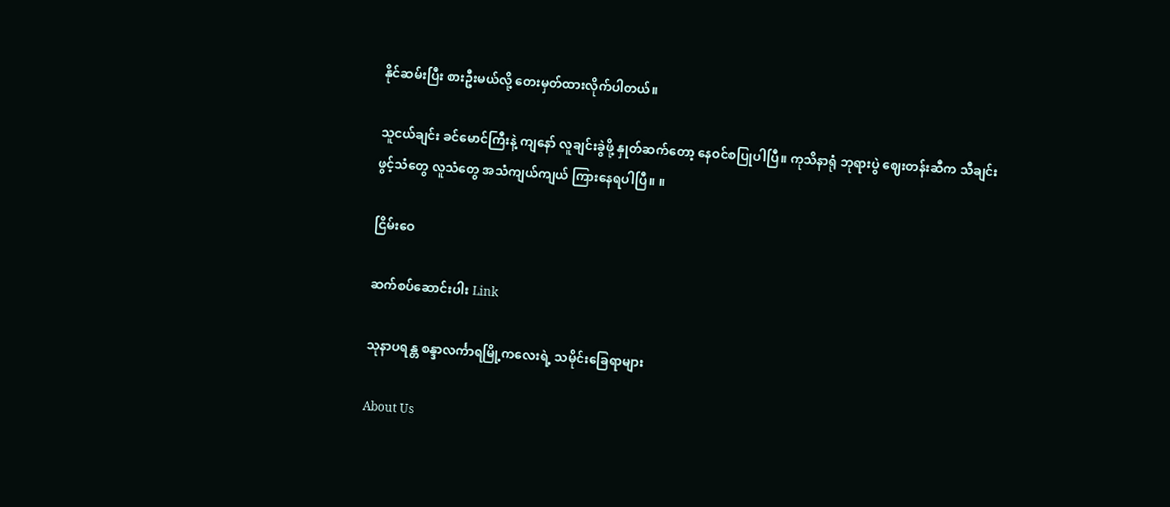နိုင်ဆမ်းပြီး စားဦးမယ်လို့ တေးမှတ်ထားလိုက်ပါတယ်။

သူငယ်ချင်း ခင်မောင်ကြီးနဲ့ ကျနော် လူချင်းခွဲဖို့ နှုတ်ဆက်တော့ နေဝင်စပြုပါပြီ။ ကုသိနာရုံ ဘုရားပွဲ ဈေးတန်းဆီက သီချင်းဖွင့်သံတွေ လူသံတွေ အသံကျယ်ကျယ် ကြားနေရပါပြီ။ ။

ငြိမ်းဝေ

ဆက်စပ်ဆောင်းပါး Link

သုနာပရန္တ စန္ဒာလင်္ကာရမြို့ကလေးရဲ့ သမိုင်းခြေရာများ

About Us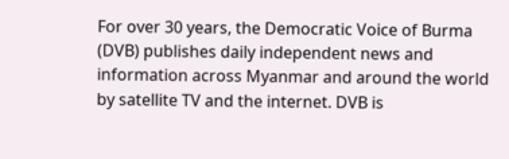For over 30 years, the Democratic Voice of Burma (DVB) publishes daily independent news and information across Myanmar and around the world by satellite TV and the internet. DVB is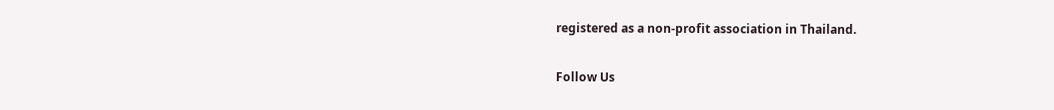registered as a non-profit association in Thailand.

Follow Us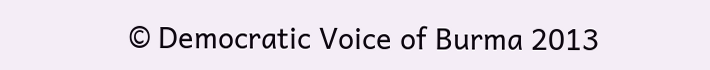© Democratic Voice of Burma 2013